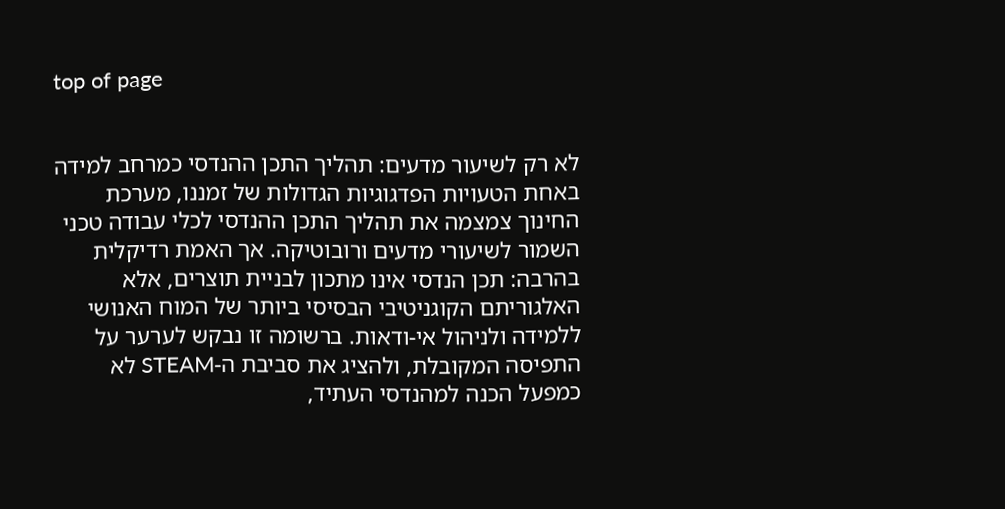top of page


לא רק לשיעור מדעים: תהליך התכן ההנדסי כמרחב למידה
באחת הטעויות הפדגוגיות הגדולות של זמננו, מערכת החינוך צמצמה את תהליך התכן ההנדסי לכלי עבודה טכני השמור לשיעורי מדעים ורובוטיקה. אך האמת רדיקלית בהרבה: תכן הנדסי אינו מתכון לבניית תוצרים, אלא האלגוריתם הקוגניטיבי הבסיסי ביותר של המוח האנושי ללמידה ולניהול אי-ודאות. ברשומה זו נבקש לערער על התפיסה המקובלת, ולהציג את סביבת ה-STEAM לא כמפעל הכנה למהנדסי העתיד,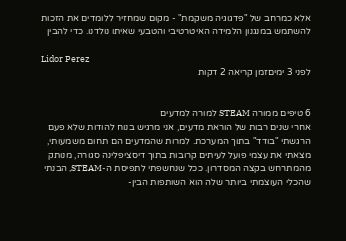אלא כמרחב של "פדגוגיה משקמת" - מקום שמחזיר ללומדים את הזכות להשתמש במנגנון הלמידה האיטרטיבי והטבעי שאיתו נולדנו. כדי להבין

Lidor Perez
לפני 3 ימיםזמן קריאה 2 דקות


6 טיפים ממורה STEAM למורה למדעים
אחרי שנים רבות של הוראת מדעים, אני מרגיש בנוח להודות שלא פעם הרגשתי "בודד" בתוך המערכת. למרות שהמדעים הם תחום משמעותי, מצאתי את עצמי פועל לעיתים קרובות בתוך דיסציפלינה סגורה, מנותק מהמתרחש בקצה המסדרון. ככל שנחשפתי לתפיסת ה-STEAM, הבנתי שהכלי העוצמתי ביותר שלה הוא השותפות הבין-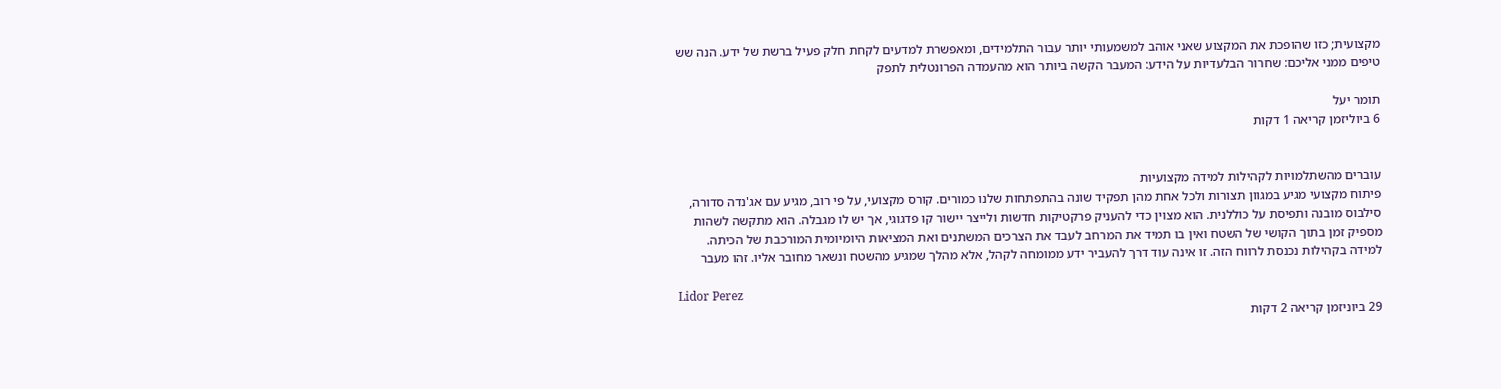מקצועית; כזו שהופכת את המקצוע שאני אוהב למשמעותי יותר עבור התלמידים, ומאפשרת למדעים לקחת חלק פעיל ברשת של ידע. הנה שש טיפים ממני אליכם: שחרור הבלעדיות על הידע: המעבר הקשה ביותר הוא מהעמדה הפרונטלית לתפק

תומר יעל
6 ביוליזמן קריאה 1 דקות


עוברים מהשתלמויות לקהילות למידה מקצועיות
פיתוח מקצועי מגיע במגוון תצורות ולכל אחת מהן תפקיד שונה בהתפתחות שלנו כמורים. קורס מקצועי, על פי רוב, מגיע עם אג'נדה סדורה, סילבוס מובנה ותפיסת על כוללנית. הוא מצוין כדי להעניק פרקטיקות חדשות ולייצר יישור קו פדגוגי, אך יש לו מגבלה. הוא מתקשה לשהות מספיק זמן בתוך הקושי של השטח ואין בו תמיד את המרחב לעבד את הצרכים המשתנים ואת המציאות היומיומית המורכבת של הכיתה. למידה בקהילות נכנסת לרווח הזה. זו אינה עוד דרך להעביר ידע ממומחה לקהל, אלא מהלך שמגיע מהשטח ונשאר מחובר אליו. זהו מעבר

Lidor Perez
29 ביוניזמן קריאה 2 דקות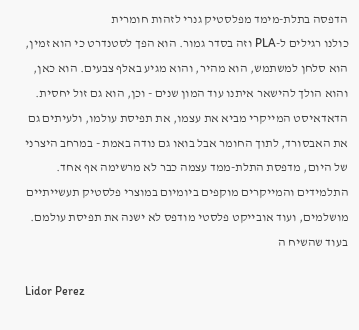הדפסה בתלת-מימד מפלסטיק גנרי לזהות חומרית
כולנו רגילים ל-PLA וזה בסדר גמור. הוא הפך לסטנדרט כי הוא זמין, הוא סלחן למשתמש, הוא מהיר, והוא מגיע באלף צבעים. הוא כאן, והוא הולך להישאר איתנו עוד המון שנים - וכן, הוא גם זול יחסית. הדאדאיסט המייקרי מביא את עצמו, את תפיסת עולמו, ולעיתים גם את האבסורד, לתוך החומר אבל בואו גם נודה באמת - במרחב היצרני של היום, מדפסת התלת-ממד עצמה כבר לא מרשימה אף אחד. התלמידים והמייקרים מוקפים ביומיום במוצרי פלסטיק תעשייתיים מושלמים, ועוד אובייקט פלסטי מודפס לא ישנה את תפיסת עולמם. בעוד שהשיח ה

Lidor Perez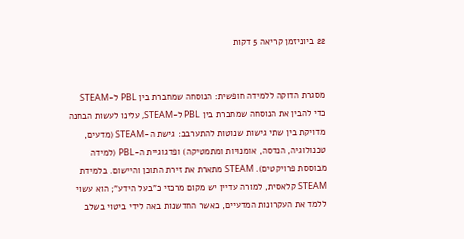22 ביוניזמן קריאה 5 דקות


מסגרת הדוקה ללמידה חופשית: הנוסחה שמחברת בין PBL ל-STEAM
כדי להבין את הנוסחה שמחברת בין PBL ל-STEAM, עלינו לעשות הבחנה מדויקת בין שתי גישות שנוטות להתערבב: גישת ה-STEAM (מדעים, טכנולוגיה, הנדסה, אומנויות ומתמטיקה) ופדגוגיית ה-PBL (למידה מבוססת פרויקטים). STEAM מתארת את זירת התוכן והיישום. בלמידת STEAM קלאסית, למורה עדיין יש מקום מרכזי כ"בעל הידע"; הוא עשוי ללמד את העקרונות המדעיים, כאשר החדשנות באה לידי ביטוי בשלב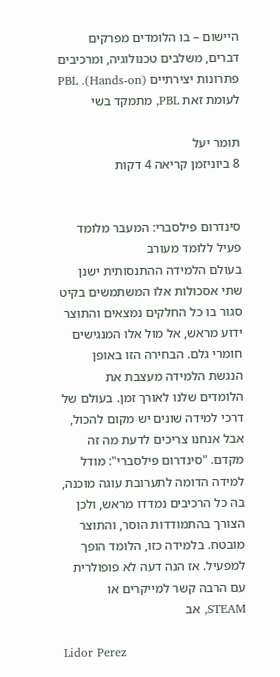היישום – בו הלומדים מפרקים דברים, משלבים טכנולוגיה, ומרכיבים פתרונות יצירתיים (Hands-on). PBL לעומת זאת PBL, מתמקד בשי

תומר יעל
8 ביוניזמן קריאה 4 דקות


סינדרום פילסברי: המעבר מלומד פעיל ללומד מעורב
בעולם הלמידה ההתנסותית ישנן שתי אסכולות אלו המשתמשים בקיט סגור בו כל החלקים נמצאים והתוצר ידוע מראש, אל מול אלו המנגישים חומרי גלם. הבחירה הזו באופן הנגשת הלמידה מעצבת את הלומדים שלנו לאורך זמן. בעולם של דרכי למידה שונים יש מקום להכול, אבל אנחנו צריכים לדעת מה זה מקדם. "סינדרום פילסברי": מודל למידה הדומה לתערובת עוגה מוכנה, בה כל הרכיבים נמדדו מראש, ולכן הצורך בהתמודדות הוסר, והתוצר מובטח. בלמידה כזו, הלומד הופך למפעיל. אז הנה דעה לא פופולרית עם הרבה קשר למייקרים או STEAM, אב

Lidor Perez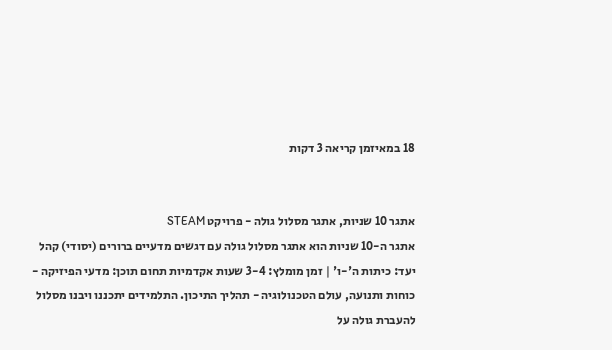18 במאיזמן קריאה 3 דקות


אתגר 10 שניות, אתגר מסלול גולה - פרויקט STEAM
אתגר ה-10 שניות הוא אתגר מסלול גולה עם דגשים מדעיים ברורים (יסודי) קהל יעד: כיתות ה'-ו' | זמן מומלץ: 3-4 שעות אקדמיות תחום תוכן: מדעי הפיזיקה - כוחות ותנועה, עולם הטכנולוגיה - תהליך התיכון. התלמידים יתכננו ויבנו מסלול להעברת גולה על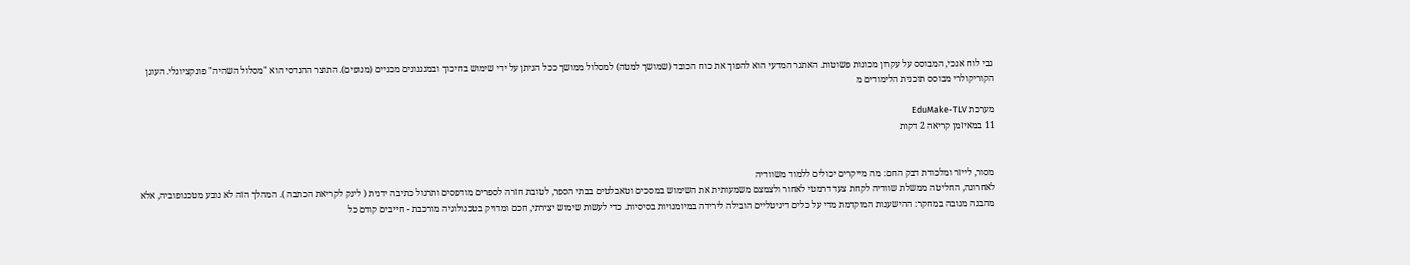גבי לוח אנכי, המבוסס על עקרון מכונות פשוטות. האתגר המדעי הוא להפוך את כוח הכובד (שמושך למטה) למסלול ממושך ככל הניתן על ידי שימוש בחיכוך ובמנגנונים מכניים (מנופים). התוצר ההנדסי הוא "מסלול השהיה" פונקציונלי. העוגן הקוריקולרי מבוסס תוכנית הלימודים מ

מערכת EduMake-TLV
11 במאיזמן קריאה 2 דקות


מסור, לייזר ומלכודת דבק החם: מה מייקרים יכולים ללמוד משוודיה
לאחרונה, החליטה ממשלת שוודיה לקחת צעד דרמטי לאחור ולצמצם משמעותית את השימוש במסכים וטאבלטים בבתי הספר, לטובת חזרה לספרים מודפסים ותרגול כתיבה ידנית ( לינק לקריאת הכתבה ). המהלך הזה לא נובע מטכנופוביה, אלא מהבנה מגובה במחקר: ההישענות המוקדמת מדי על כלים דיגיטליים הובילה לירידה במיומנויות בסיסיות. כדי לעשות שימוש יצירתי, חכם ומדויק בטכנולוגיה מורכבת - חייבים קודם כל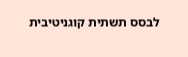לבסס תשתית קוגניטיבית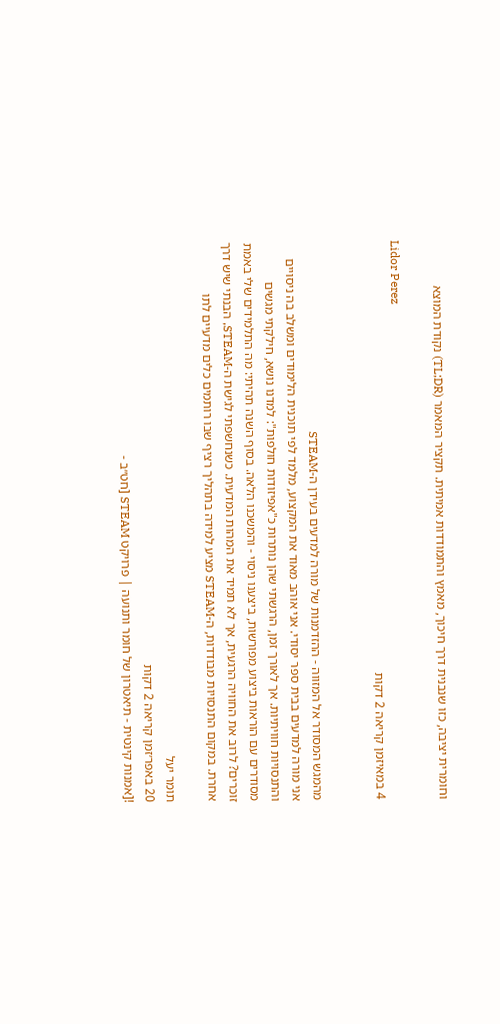וחומרית יציבה, כזו שנבנית דרך חיכוך, מאמץ והתמודדות אמיתית. תקציר המאמר (TL;DR) נקודת המוצא

Lidor Perez
4 במאיזמן קריאה 2 דקות


מהמגש המסודר אל המזווה - ההזדמנות של מורה למדעים בעידן ה-STEAM
אני מורה למדעים בבית ספר יסודי. אני אוהב מאוד את המקצוע, מלמד לפי תוכנית הלימודים ומשלב בה ניסויים והתנסויות חוויתיות. אך לאורך זמן, הרגשתי שהן נותרות כ"אפיזודות חולפות": למדנו נושא, חילקתי מגשים מסודרים עם הוראות ביצוע מפורשות, ביצענו ניסוי - והמשכנו הלאה. בסוף השנה תהיתי: מה התלמידים שלי באמת זוכרים? לרוב את החוויה הרגעית, אך לא תמיד את המהות המדעית. כשנחשפתי לגישת ה-STEAM, הבנתי שיש דרך אחרת. במקום התנסויות מבודדות, ה-STEAM מציע למידה בתהליך רציף שבו רותמים כלים מדעיים לתו

תומר יעל
20 באפר׳זמן קריאה 2 דקות
![אמנות קינטית - תיאטרון של חומר ותנועה | פרויקט STEAM [חט״ב -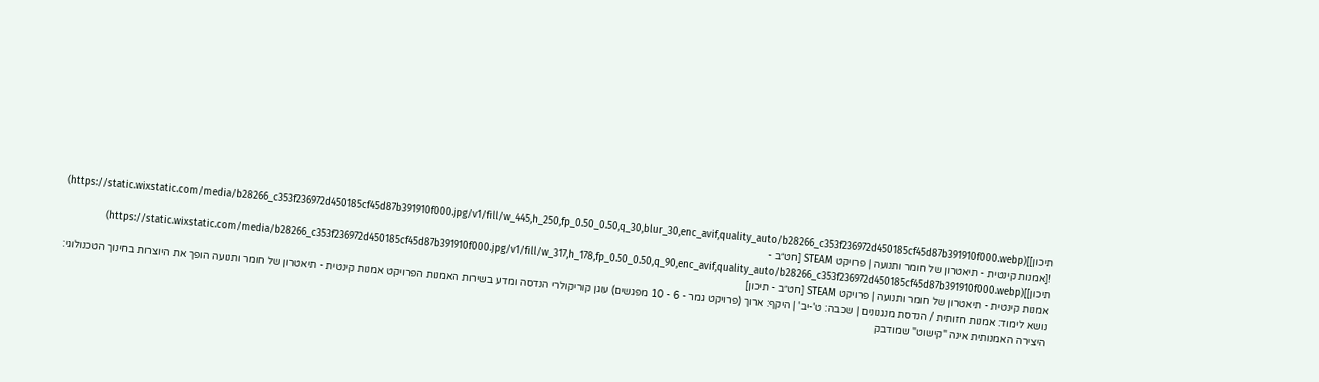תיכון]](https://static.wixstatic.com/media/b28266_c353f236972d450185cf45d87b391910f000.jpg/v1/fill/w_445,h_250,fp_0.50_0.50,q_30,blur_30,enc_avif,quality_auto/b28266_c353f236972d450185cf45d87b391910f000.webp)
![אמנות קינטית - תיאטרון של חומר ותנועה | פרויקט STEAM [חט״ב - תיכון]](https://static.wixstatic.com/media/b28266_c353f236972d450185cf45d87b391910f000.jpg/v1/fill/w_317,h_178,fp_0.50_0.50,q_90,enc_avif,quality_auto/b28266_c353f236972d450185cf45d87b391910f000.webp)
אמנות קינטית - תיאטרון של חומר ותנועה | פרויקט STEAM [חט״ב - תיכון]
נושא לימוד: אמנות חזותית / הנדסת מנגנונים | שכבה: ט'-יב' | היקף: ארוך (פרויקט גמר - 6 - 10 מפגשים) עוגן קוריקולרי הנדסה ומדע בשירות האמנות הפרויקט אמנות קינטית - תיאטרון של חומר ותנועה הופך את היוצרות בחינוך הטכנולוגי: היצירה האמנותית אינה "קישוט" שמודבק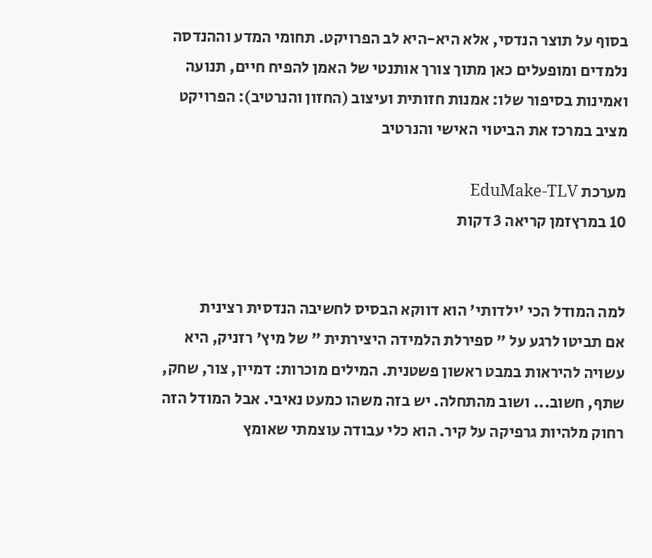בסוף על תוצר הנדסי, אלא היא-היא לב הפרויקט. תחומי המדע וההנדסה נלמדים ומופעלים כאן מתוך צורך אותנטי של האמן להפיח חיים, תנועה ואמינות בסיפור שלו: אמנות חזותית ועיצוב (החזון והנרטיב): הפרויקט מציב במרכז את הביטוי האישי והנרטיב

מערכת EduMake-TLV
10 במרץזמן קריאה 3 דקות


למה המודל הכי 'ילדותי' הוא דווקא הבסיס לחשיבה הנדסית רצינית
אם תביטו לרגע על " ספירלת הלמידה היצירתית " של מיץ' רזניק, היא עשויה להיראות במבט ראשון פשטנית. המילים מוכרות: דמיין, צור, שחק, שתף, חשוב... ושוב מהתחלה. יש בזה משהו כמעט נאיבי. אבל המודל הזה רחוק מלהיות גרפיקה על קיר. הוא כלי עבודה עוצמתי שאומץ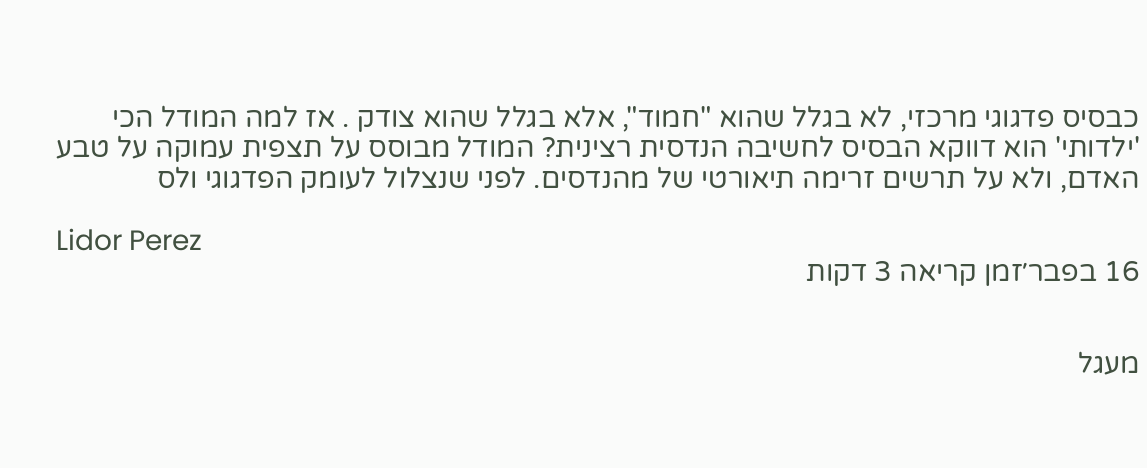כבסיס פדגוגי מרכזי, לא בגלל שהוא "חמוד", אלא בגלל שהוא צודק . אז למה המודל הכי 'ילדותי' הוא דווקא הבסיס לחשיבה הנדסית רצינית? המודל מבוסס על תצפית עמוקה על טבע האדם, ולא על תרשים זרימה תיאורטי של מהנדסים. לפני שנצלול לעומק הפדגוגי ולס

Lidor Perez
16 בפבר׳זמן קריאה 3 דקות


מעגל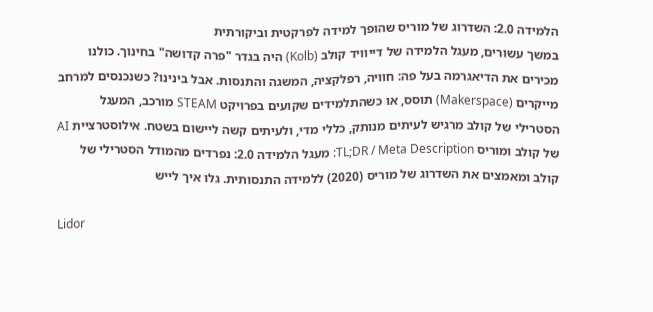הלמידה 2.0: השדרוג של מוריס שהופך למידה לפרקטית וביקורתית
במשך עשורים, מעגל הלמידה של דייוויד קולב (Kolb) היה בגדר "פרה קדושה" בחינוך. כולנו מכירים את הדיאגרמה בעל פה: חוויה, רפלקציה, המשגה והתנסות. אבל בינינו? כשנכנסים למרחב מייקרים (Makerspace) תוסס, או כשהתלמידים שקועים בפרויקט STEAM מורכב, המעגל הסטרילי של קולב מרגיש לעיתים מנותק, כללי מדי, ולעיתים קשה ליישום בשטח. אילוסטרציית AI של קולב ומוריס TL;DR / Meta Description: מעגל הלמידה 2.0: נפרדים מהמודל הסטרילי של קולב ומאמצים את השדרוג של מוריס (2020) ללמידה התנסותית. גלו איך לייש

Lidor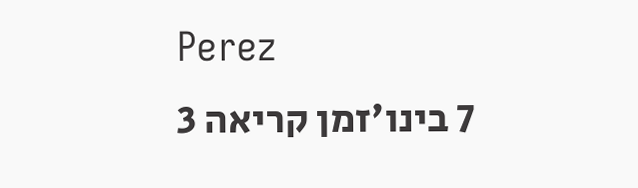Perez
7 בינו׳זמן קריאה 3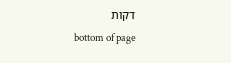דקות
bottom of page